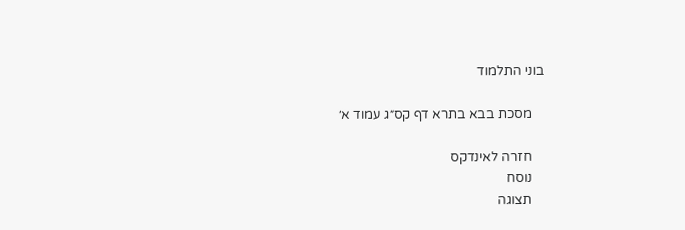בוני התלמוד

    מסכת בבא בתרא דף קס״ג עמוד א׳

    חזרה לאינדקס
    נוסח
    תצוגה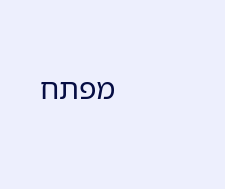מפתח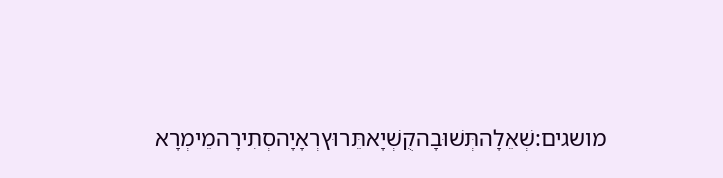מושגים:שְׁאֵלָהתְּשׁוּבָהקֻשְׁיָאתֵּרוּץרְאָיָהסְתִירָהמֵימְרָא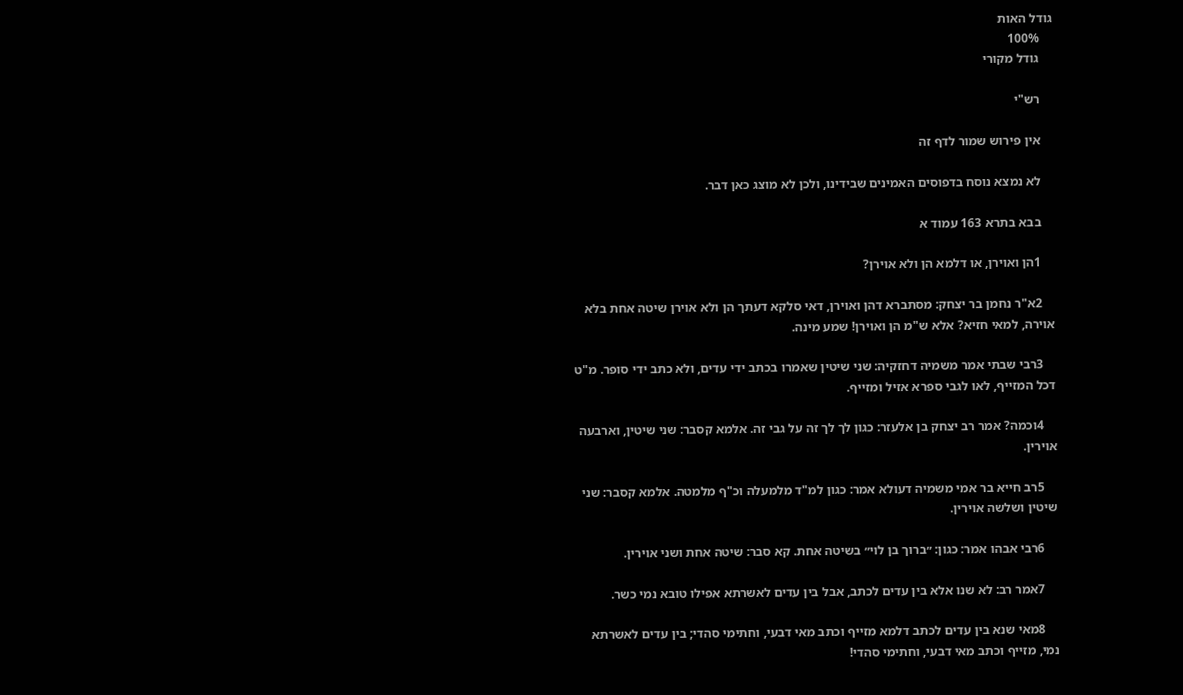גודל האות
    100%
    גודל מקורי

    רש"י

    אין פירוש שמור לדף זה

    לא נמצא נוסח בדפוסים האמינים שבידינו, ולכן לא מוצג כאן דבר.

    בבא בתרא 163 עמוד א

    1הן ואוירן, או דלמא הן ולא אוירן?

    2א"ר נחמן בר יצחק: מסתברא דהן ואוירן, דאי סלקא דעתך הן ולא אוירן שיטה אחת בלא אוירה, למאי חזיא? אלא ש"מ הן ואוירן! שמע מינה.

    3רבי שבתי אמר משמיה דחזקיה: שני שיטין שאמרו בכתב ידי עדים, ולא כתב ידי סופר. מ"ט דכל המזייף, לאו לגבי ספרא אזיל ומזייף.

    4וכמה? אמר רב יצחק בן אלעזר: כגון לך לך זה על גבי זה. אלמא קסבר: שני שיטין, וארבעה אוירין.

    5רב חייא בר אמי משמיה דעולא אמר: כגון למ"ד מלמעלה וכ"ף מלמטה. אלמא קסבר: שני שיטין ושלשה אוירין.

    6רבי אבהו אמר: כגון: ״ברוך בן לוי״ בשיטה אחת. קא סבר: שיטה אחת ושני אוירין.

    7אמר רב: לא שנו אלא בין עדים לכתב, אבל בין עדים לאשרתא אפילו טובא נמי כשר.

    8מאי שנא בין עדים לכתב דלמא מזייף וכתב מאי דבעי, וחתימי סהדי; בין עדים לאשרתא נמי, מזייף וכתב מאי דבעי, וחתימי סהדי!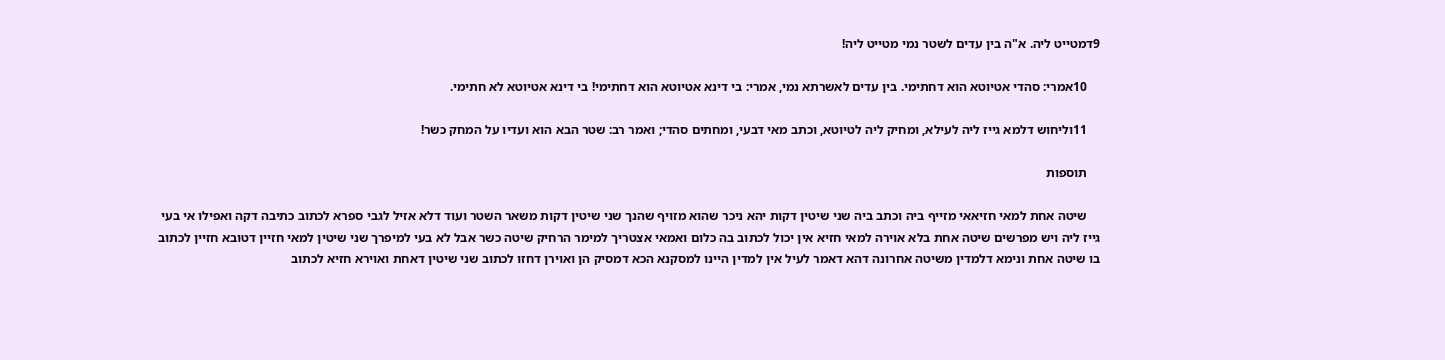9דמטייט ליה. א"ה בין עדים לשטר נמי מטייט ליה!

    10אמרי: סהדי אטיוטא הוא דחתימי. בין עדים לאשרתא נמי, אמרי: בי דינא אטיוטא הוא דחתימי! בי דינא אטיוטא לא חתימי.

    11וליחוש דלמא גייז ליה לעילא, ומחיק ליה לטיוטא, וכתב מאי דבעי, ומחתים סהדי; ואמר רב: שטר הבא הוא ועדיו על המחק כשר!

    תוספות

    שיטה אחת למאי חזיאאי מזייף ביה וכתב ביה שני שיטין דקות יהא ניכר שהוא מזויף שהנך שני שיטין דקות משאר השטר ועוד דלא אזיל לגבי ספרא לכתוב כתיבה דקה ואפילו אי בעי גייז ליה ויש מפרשים שיטה אחת בלא אוירה למאי חזיא אין יכול לכתוב בה כלום ואמאי אצטריך למימר הרחיק שיטה כשר אבל לא בעי למיפרך שני שיטין למאי חזיין דטובא חזיין לכתוב בו שיטה אחת ונימא דלמדין משיטה אחרונה דהא דאמר לעיל אין למדין היינו למסקנא הכא דמסיק הן ואוירן דחזו לכתוב שני שיטין דאחת ואוירא חזיא לכתוב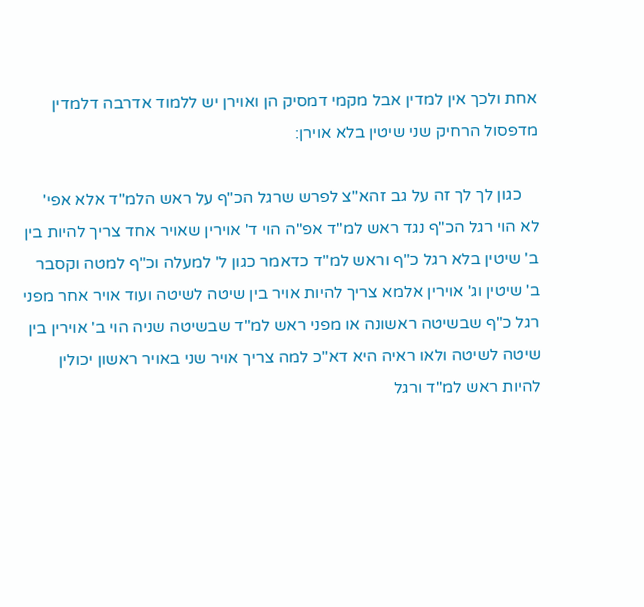אחת ולכך אין למדין אבל מקמי דמסיק הן ואוירן יש ללמוד אדרבה דלמדין מדפסול הרחיק שני שיטין בלא אוירן:

    כגון לך לך זה על גב זהא"צ לפרש שרגל הכ"ף על ראש הלמ"ד אלא אפי' לא הוי רגל הכ"ף נגד ראש למ"ד אפ"ה הוי ד' אוירין שאויר אחד צריך להיות בין ב' שיטין בלא רגל כ"ף וראש למ"ד כדאמר כגון ל' למעלה וכ"ף למטה וקסבר ב' שיטין וג' אוירין אלמא צריך להיות אויר בין שיטה לשיטה ועוד אויר אחר מפני רגל כ"ף שבשיטה ראשונה או מפני ראש למ"ד שבשיטה שניה הוי ב' אוירין בין שיטה לשיטה ולאו ראיה היא דא"כ למה צריך אויר שני באויר ראשון יכולין להיות ראש למ"ד ורגל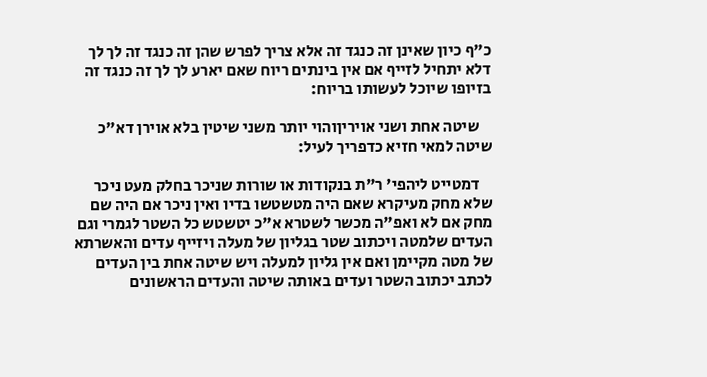כ"ף כיון שאינן זה כנגד זה אלא צריך לפרש שהן זה כנגד זה לך לך דלא יתחיל לזייף אם אין בינתים ריוח שאם יארע לך לך זה כנגד זה בזיופו שיוכל לעשותו בריוח:

    שיטה אחת ושני אויריןוהוי יותר משני שיטין בלא אוירן דא"כ שיטה למאי חזיא כדפריך לעיל:

    דמטייט ליהפי' ר"ת בנקודות או שורות שניכר בחלק מעט ניכר שלא מחק מעיקרא שאם היה מטשטשו בדיו ואין ניכר אם היה שם מחק אם לא ואפ"ה מכשר לשטרא א"כ יטשטש כל השטר לגמרי וגם העדים שלמטה ויכתוב שטר בגליון של מעלה ויזייף עדים והאשרתא של מטה מקיימן ואם אין גליון למעלה ויש שיטה אחת בין העדים לכתב יכתוב השטר ועדים באותה שיטה והעדים הראשונים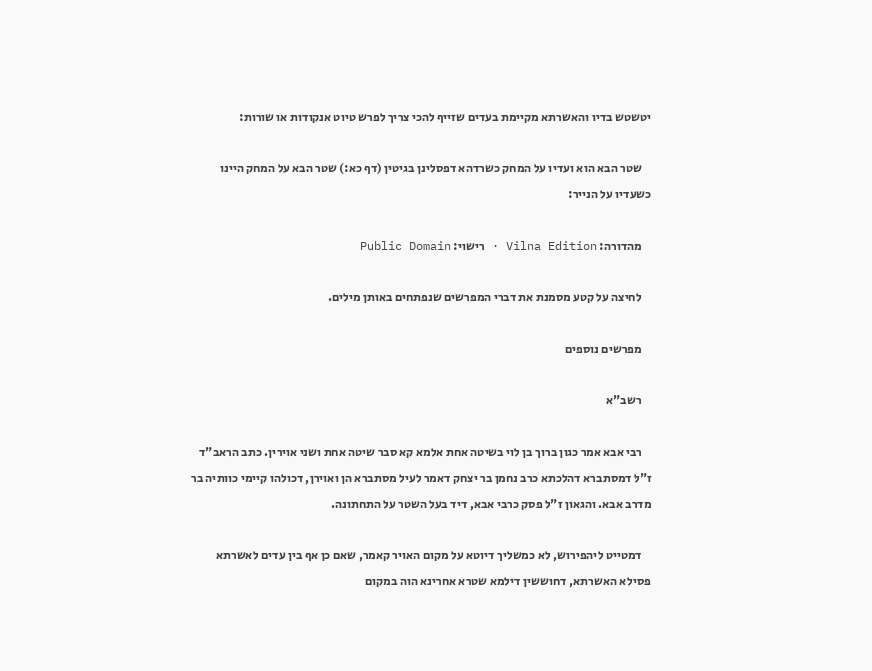יטשטש בדיו והאשרתא מקיימת בעדים שזייף להכי צריך לפרש טיוט אנקודות או שורות:

    שטר הבא הוא ועדיו על המחק כשרדהא דפסלינן בגיטין (דף כא:) שטר הבא על המחק היינו כשעדיו על הנייר:

    מהדורה: Vilna Edition · רישוי: Public Domain

    לחיצה על קטע מסמנת את דברי המפרשים שנפתחים באותן מילים.

    מפרשים נוספים

    רשב"א

    רבי אבא אמר כגון ברוך בן לוי בשיטה אחת אלמא קא סבר שיטה אחת ושני אוירין. כתב הראב"ד ז"לּ דמסתברא דהלכתא כרב נחמן בר יצחק דאמר לעיל מסתברא הן ואוירן, דכולהו קיימי כוותיה בר מדרב אבא. והגאון ז"ל פסק כרבי אבא, דיד בעל השטר על התחתונה.

    דמטייט ליהפירוש, לא כמשליך דיוטא על מקום האויר קאמר, שאם כן אף בין עדים לאשרתא פסילא האשרתא, דחוששין דילמא שטרא אחרינא הוה במקום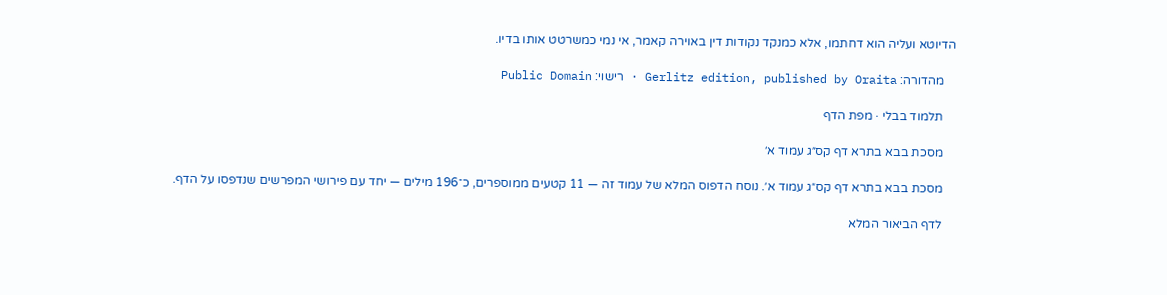הדיוטא ועליה הוא דחתמו, אלא כמנקד נקודות דין באוירה קאמר, אי נמי כמשרטט אותו בדיו.

    מהדורה: Gerlitz edition, published by Oraita · רישוי: Public Domain

    תלמוד בבלי · מפת הדף

    מסכת בבא בתרא דף קס״ג עמוד א׳

    מסכת בבא בתרא דף קס״ג עמוד א׳. נוסח הדפוס המלא של עמוד זה — 11 קטעים ממוספרים, כ־196 מילים — יחד עם פירושי המפרשים שנדפסו על הדף.

    לדף הביאור המלא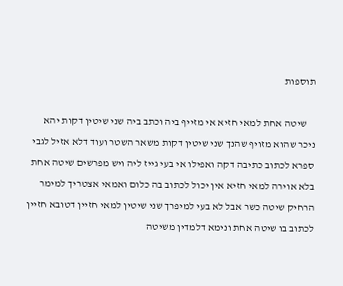תוספות

    שיטה אחת למאי חזיא אי מזייף ביה וכתב ביה שני שיטין דקות יהא ניכר שהוא מזויף שהנך שני שיטין דקות משאר השטר ועוד דלא אזיל לגבי ספרא לכתוב כתיבה דקה ואפילו אי בעי גייז ליה ויש מפרשים שיטה אחת בלא אוירה למאי חזיא אין יכול לכתוב בה כלום ואמאי אצטריך למימר הרחיק שיטה כשר אבל לא בעי למיפרך שני שיטין למאי חזיין דטובא חזיין לכתוב בו שיטה אחת ונימא דלמדין משיטה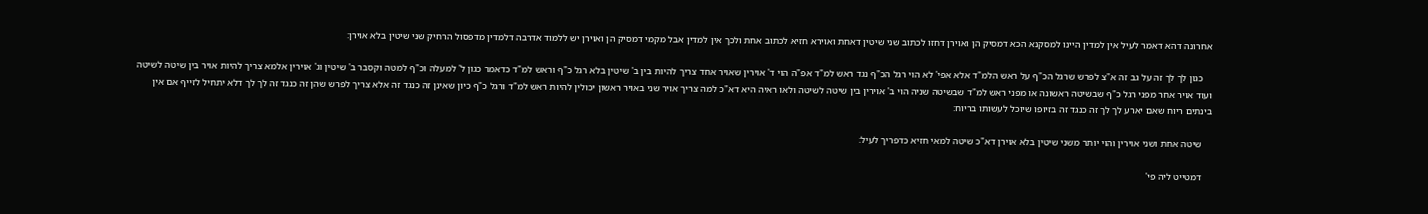אחרונה דהא דאמר לעיל אין למדין היינו למסקנא הכא דמסיק הן ואוירן דחזו לכתוב שני שיטין דאחת ואוירא חזיא לכתוב אחת ולכך אין למדין אבל מקמי דמסיק הן ואוירן יש ללמוד אדרבה דלמדין מדפסול הרחיק שני שיטין בלא אוירן:

    כגון לך לך זה על גב זה א"צ לפרש שרגל הכ"ף על ראש הלמ"ד אלא אפי' לא הוי רגל הכ"ף נגד ראש למ"ד אפ"ה הוי ד' אוירין שאויר אחד צריך להיות בין ב' שיטין בלא רגל כ"ף וראש למ"ד כדאמר כגון ל' למעלה וכ"ף למטה וקסבר ב' שיטין וג' אוירין אלמא צריך להיות אויר בין שיטה לשיטה ועוד אויר אחר מפני רגל כ"ף שבשיטה ראשונה או מפני ראש למ"ד שבשיטה שניה הוי ב' אוירין בין שיטה לשיטה ולאו ראיה היא דא"כ למה צריך אויר שני באויר ראשון יכולין להיות ראש למ"ד ורגל כ"ף כיון שאינן זה כנגד זה אלא צריך לפרש שהן זה כנגד זה לך לך דלא יתחיל לזייף אם אין בינתים ריוח שאם יארע לך לך זה כנגד זה בזיופו שיוכל לעשותו בריוח:

    שיטה אחת ושני אוירין והוי יותר משני שיטין בלא אוירן דא"כ שיטה למאי חזיא כדפריך לעיל:

    דמטייט ליה פי'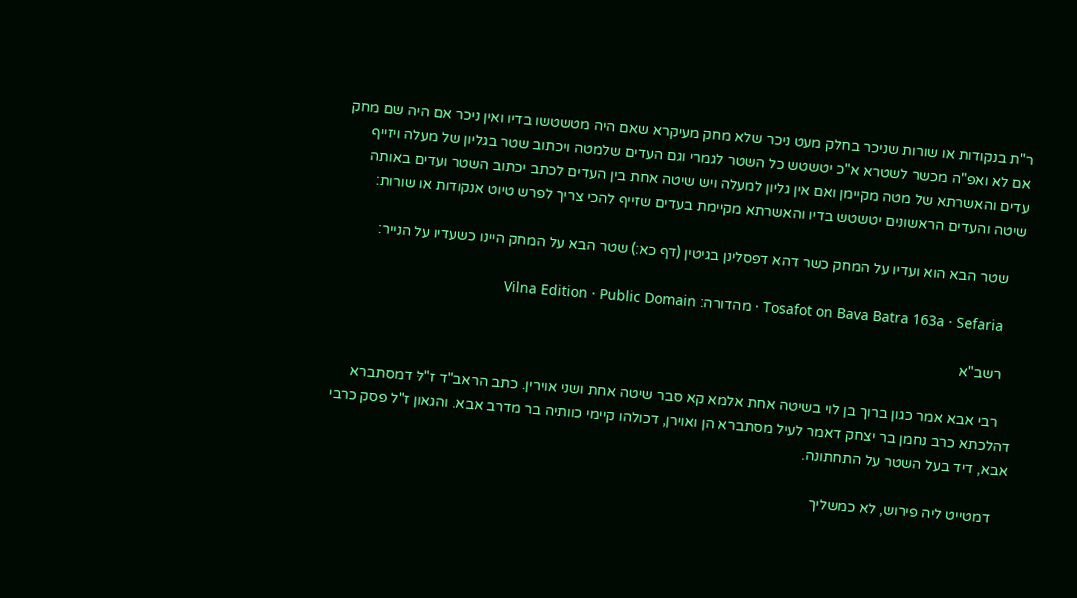ר"ת בנקודות או שורות שניכר בחלק מעט ניכר שלא מחק מעיקרא שאם היה מטשטשו בדיו ואין ניכר אם היה שם מחק אם לא ואפ"ה מכשר לשטרא א"כ יטשטש כל השטר לגמרי וגם העדים שלמטה ויכתוב שטר בגליון של מעלה ויזייף עדים והאשרתא של מטה מקיימן ואם אין גליון למעלה ויש שיטה אחת בין העדים לכתב יכתוב השטר ועדים באותה שיטה והעדים הראשונים יטשטש בדיו והאשרתא מקיימת בעדים שזייף להכי צריך לפרש טיוט אנקודות או שורות:

    שטר הבא הוא ועדיו על המחק כשר דהא דפסלינן בגיטין (דף כא:) שטר הבא על המחק היינו כשעדיו על הנייר:

    Tosafot on Bava Batra 163a · Sefaria · מהדורה: Vilna Edition · Public Domain

    רשב"א

    רבי אבא אמר כגון ברוך בן לוי בשיטה אחת אלמא קא סבר שיטה אחת ושני אוירין. כתב הראב"ד ז"לּ דמסתברא דהלכתא כרב נחמן בר יצחק דאמר לעיל מסתברא הן ואוירן, דכולהו קיימי כוותיה בר מדרב אבא. והגאון ז"ל פסק כרבי אבא, דיד בעל השטר על התחתונה.

    דמטייט ליה פירוש, לא כמשליך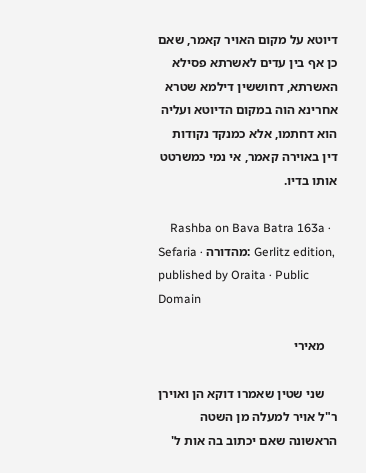דיוטא על מקום האויר קאמר, שאם כן אף בין עדים לאשרתא פסילא האשרתא, דחוששין דילמא שטרא אחרינא הוה במקום הדיוטא ועליה הוא דחתמו, אלא כמנקד נקודות דין באוירה קאמר, אי נמי כמשרטט אותו בדיו.

    Rashba on Bava Batra 163a · Sefaria · מהדורה: Gerlitz edition, published by Oraita · Public Domain

    מאירי

    שני שטין שאמרו דוקא הן ואוירן ר"ל אויר למעלה מן השטה הראשונה שאם יכתוב בה אות ל'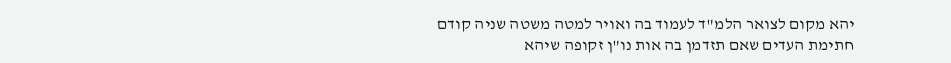יהא מקום לצואר הלמ"ד לעמוד בה ואויר למטה משטה שניה קודם חתימת העדים שאם תזדמן בה אות נו"ן זקופה שיהא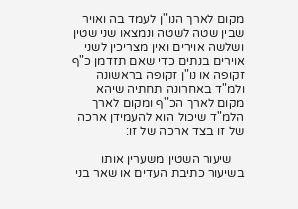מקום לארך הנו"ן לעמד בה ואויר שבין שטה לשטה ונמצאו שני שטין ושלשה אוירים ואין מצריכין לשני אוירים בנתים כדי שאם תזדמן כ"ף זקופה או נו"ן זקופה בראשונה ולמ"ד באחרונה תחתיה שיהא מקום לארך הכ"ף ומקום לארך הלמ"ד שיכול הוא להעמידן ארכה של זו בצד ארכה של זו:

    שיעור השטין משערין אותו בשיעור כתיבת העדים או שאר בני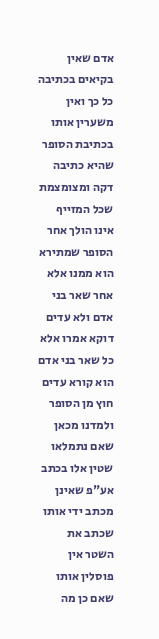אדם שאין בקיאים בכתיבה כל כך ואין משערין אותו בכתיבת הסופר שהיא כתיבה דקה ומצומצמת שכל המזייף אינו הולך אחר הסופר שמתירא הוא ממנו אלא אחר שאר בני אדם ולא עדים דוקא אמרו אלא כל שאר בני אדם הוא קורא עדים חוץ מן הסופר ולמדנו מכאן שאם נתמלאו שטין אלו בכתב אע"פ שאינן מכתב ידי אותו שכתב את השטר אין פוסלין אותו שאם כן מה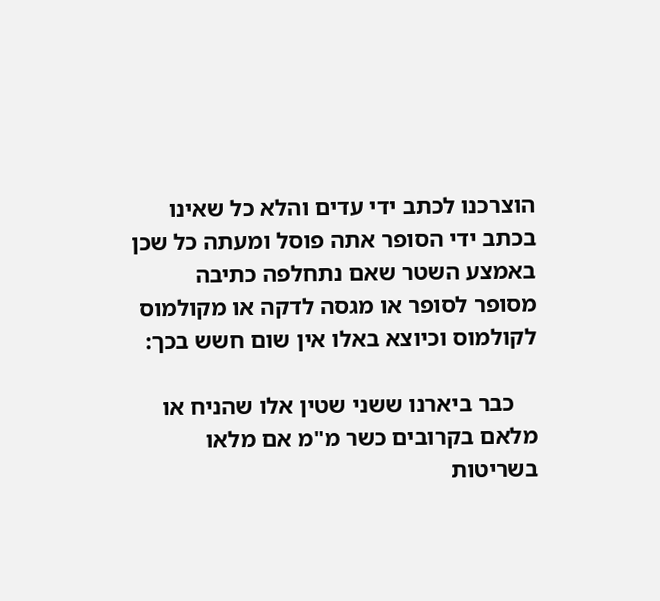הוצרכנו לכתב ידי עדים והלא כל שאינו בכתב ידי הסופר אתה פוסל ומעתה כל שכן באמצע השטר שאם נתחלפה כתיבה מסופר לסופר או מגסה לדקה או מקולמוס לקולמוס וכיוצא באלו אין שום חשש בכך:

    כבר ביארנו ששני שטין אלו שהניח או מלאם בקרובים כשר מ"מ אם מלאו בשריטות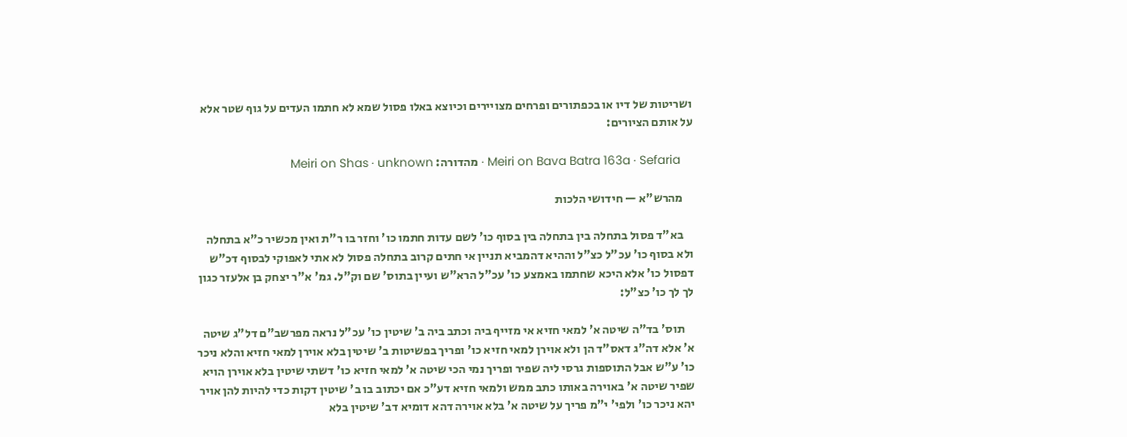ושריטות של דיו או בכפתורים ופרחים מצויירים וכיוצא באלו פסול שמא לא חתמו העדים על גוף שטר אלא על אותם הציורים:

    Meiri on Bava Batra 163a · Sefaria · מהדורה: Meiri on Shas · unknown

    מהרש"א — חידושי הלכות

    בא"ד פסול בתחלה בין בתחלה בין בסוף כו' לשם עדות חתמו כו' וחזר בו ר"ת ואין מכשיר כ"א בתחלה ולא בסוף כו' עכ"ל כצ"ל וההיא דהמביא תניין אי חתים קרוב בתחלה פסול לא אתי לאפוקי לבסוף דכ"ש דפסול כו' אלא היכא שחתמו באמצע כו' עכ"ל הרא"ש ועיין בתוס' שם וק"ל. גמ' א"ר יצחק בן אלעזר כגון לך לך כו' כצ"ל:

    תוס' בד"ה שיטה א' למאי חזיא אי מזייף ביה וכתב ביה ב' שיטין כו' עכ"ל נראה מפרשב"ם דל"ג שיטה א' אלא דה"ג דאס"ד הן ולא אוירן למאי חזיא כו' ופריך בפשיטות ב' שיטין בלא אוירן למאי חזיא והלא ניכר כו' ע"ש אבל התוספות גרסי ליה שפיר ופריך נמי הכי שיטה א' למאי חזיא כו' דשתי שיטין בלא אוירן הויא שפיר שיטה א' באוירה באותו כתב ממש ולמאי חזיא דע"כ אם יכתוב בו ב' שיטין דקות כדי להיות להן אויר יהא ניכר כו' ולפי' י"מ פריך על שיטה א' בלא אוירה דהא דומיא דב' שיטין בלא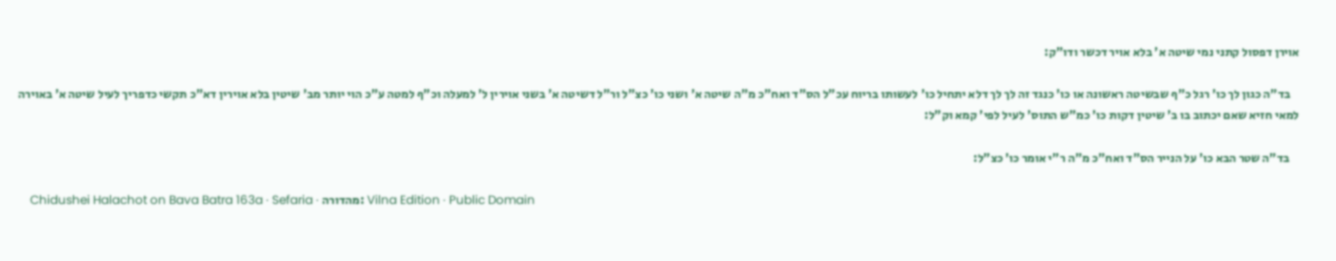אוירן דפסול קתני נמי שיטה א' בלא אויר דכשר ודו"ק:

    בד"ה כגון לך כו' רגל כ"ף שבשיטה ראשונה או כו' כנגד זה לך לך דלא יתחיל כו' לעשותו בריוח עכ"ל הס"ד ואח"כ מ"ה שיטה א' ושני כו' כצ"ל ור"ל דשיטה א' בשני אוירין ל' למעלה וכ"ף למטה ע"כ הוי יותר מב' שיטין בלא אוירין דא"כ תקשי כדפריך לעיל שיטה א' באוירה למאי חזיא שאם יכתוב בו ב' שיטין דקות כו' כמ"ש התוס' לעיל לפי' קמא וק"ל:

    בד"ה שטר הבא כו' על הנייר הס"ד ואח"כ מ"ה ר"י אומר כו' כצ"ל:

    Chidushei Halachot on Bava Batra 163a · Sefaria · מהדורה: Vilna Edition · Public Domain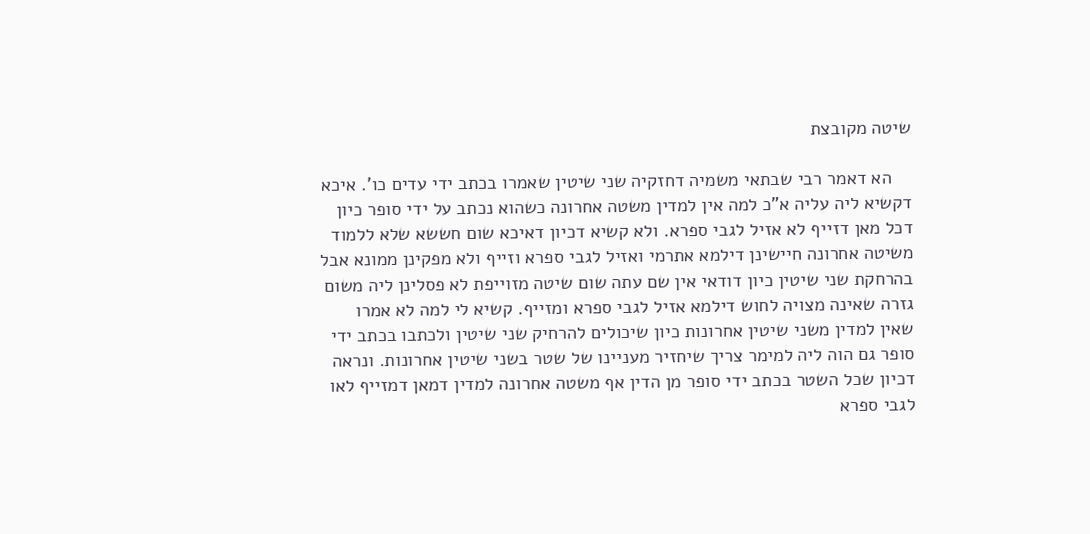שיטה מקובצת

    הא דאמר רבי שבתאי משמיה דחזקיה שני שיטין שאמרו בכתב ידי עדים כו'. איכא דקשיא ליה עליה א"כ למה אין למדין משטה אחרונה כשהוא נכתב על ידי סופר כיון דכל מאן דזייף לא אזיל לגבי ספרא. ולא קשיא דכיון דאיכא שום חששא שלא ללמוד משיטה אחרונה חיישינן דילמא אתרמי ואזיל לגבי ספרא וזייף ולא מפקינן ממונא אבל בהרחקת שני שיטין כיון דודאי אין שם עתה שום שיטה מזוייפת לא פסלינן ליה משום גזרה שאינה מצויה לחוש דילמא אזיל לגבי ספרא ומזייף. קשיא לי למה לא אמרו שאין למדין משני שיטין אחרונות כיון שיכולים להרחיק שני שיטין ולכתבו בכתב ידי סופר גם הוה ליה למימר צריך שיחזיר מעניינו של שטר בשני שיטין אחרונות. ונראה דכיון שכל השטר בכתב ידי סופר מן הדין אף משטה אחרונה למדין דמאן דמזייף לאו לגבי ספרא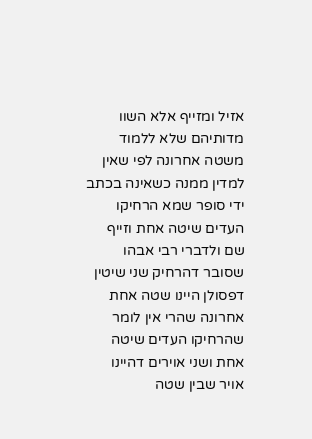אזיל ומזייף אלא השוו מדותיהם שלא ללמוד משטה אחרונה לפי שאין למדין ממנה כשאינה בכתב ידי סופר שמא הרחיקו העדים שיטה אחת וזייף שם ולדברי רבי אבהו שסובר דהרחיק שני שיטין דפסולן היינו שטה אחת אחרונה שהרי אין לומר שהרחיקו העדים שיטה אחת ושני אוירים דהיינו אויר שבין שטה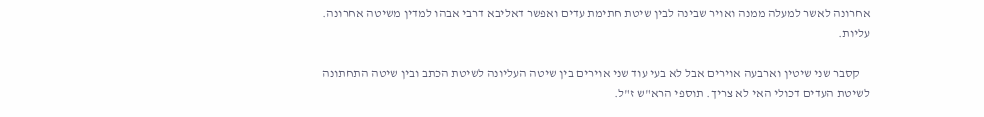אחרונה לאשר למעלה ממנה ואויר שבינה לבין שיטת חתימת עדים ואפשר דאליבא דרבי אבהו למדין משיטה אחרונה. עליות.

    קסבר שני שיטין וארבעה אוירים אבל לא בעי עוד שני אוירים בין שיטה העליונה לשיטת הכתב ובין שיטה התחתונה לשיטת העדים דכולי האי לא צריך. תוספי הרא"ש ז"ל.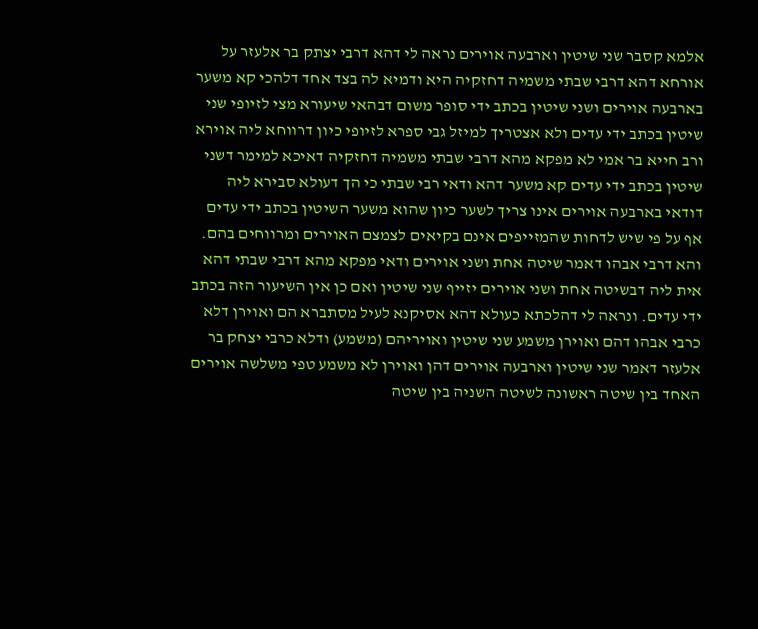אלמא קסבר שני שיטין וארבעה אוירים נראה לי דהא דרבי יצתק בר אלעזר על אורחא דהא דרבי שבתי משמיה דחזקיה היא ודמיא לה בצד אחד דלהכי קא משער בארבעה אוירים ושני שיטין בכתב ידי סופר משום דבהאי שיעורא מצי לזיופי שני שיטין בכתב ידי עדים ולא אצטריך למיזל גבי ספרא לזיופי כיון דרווחא ליה אוירא ורב חייא בר אמי לא מפקא מהא דרבי שבתי משמיה דחזקיה דאיכא למימר דשני שיטין בכתב ידי עדים קא משער דהא ודאי רבי שבתי כי הך דעולא סבירא ליה דודאי בארבעה אוירים אינו צריך לשער כיון שהוא משער השיטין בכתב ידי עדים אף על פי שיש לדחות שהמזייפים אינם בקיאים לצמצם האוירים ומרווחים בהם. והא דרבי אבהו דאמר שיטה אחת ושני אוירים ודאי מפקא מהא דרבי שבתי דהא אית ליה דבשיטה אחת ושני אוירים יזייף שני שיטין ואם כן אין השיעור הזה בכתב ידי עדים. ונראה לי דהלכתא כעולא דהא אסיקנא לעיל מסתברא הם ואוירן דלא כרבי אבהו דהם ואוירן משמע שני שיטין ואויריהם (משמע) ודלא כרבי יצחק בר אלעזר דאמר שני שיטין וארבעה אוירים דהן ואוירן לא משמע טפי משלשה אוירים האחד בין שיטה ראשונה לשיטה השניה בין שיטה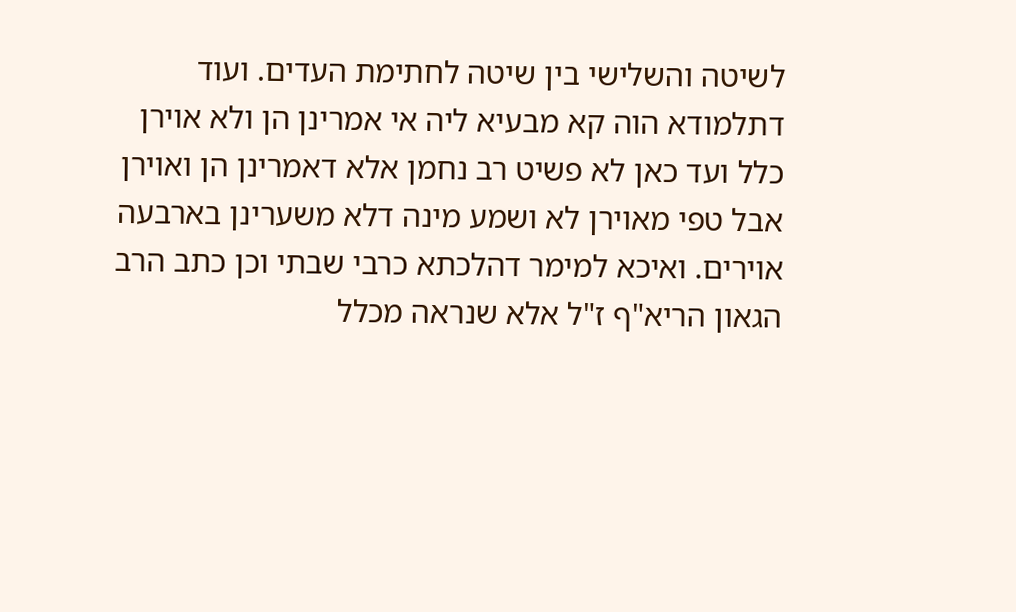לשיטה והשלישי בין שיטה לחתימת העדים. ועוד דתלמודא הוה קא מבעיא ליה אי אמרינן הן ולא אוירן כלל ועד כאן לא פשיט רב נחמן אלא דאמרינן הן ואוירן אבל טפי מאוירן לא ושמע מינה דלא משערינן בארבעה אוירים. ואיכא למימר דהלכתא כרבי שבתי וכן כתב הרב הגאון הריא"ף ז"ל אלא שנראה מכלל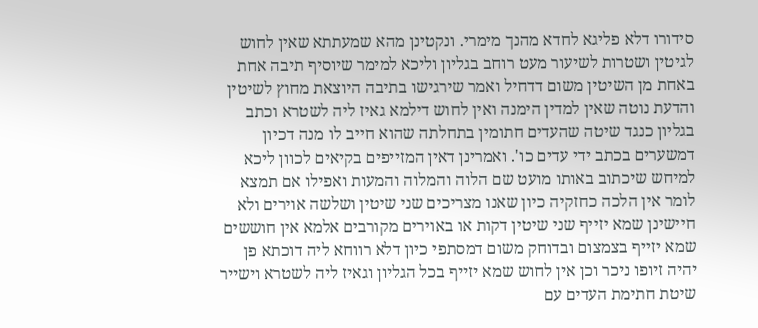סידורו דלא פליגא לחדא מהנך מימרי. ונקטינן מהא שמעתתא שאין לחוש לגיטין ושטרות לשיעור מעט רוחב בגליון וליכא למימר שיוסיף תיבה אחת באחת מן השיטין משום דדחיל ואמר שירגישו בתיבה היוצאת מחוץ לשיטין והדעת נוטה שאין למדין הימנה ואין לחוש דילמא גאיז ליה לשטרא וכתב בגליון כנגד שיטה שהעדים חתומין בתחלתה שהוא חייב לו מנה דכיון דמשערים בכתב ידי עדים כו'. ואמרינן דאין המזייפים בקיאים לכוון ליכא למיחש שיכתוב באותו מועט שם הלוה והמלוה והמעות ואפילו אם תמצא לומר אין הלכה כחזקיה כיון שאנו מצריכים שני שיטין ושלשה אוירים ולא חיישינן שמא יזייף שני שיטין דקות או באוירים מקורבים אלמא אין חוששים שמא יזייף בצמצום ובדוחק משום דמסתפי כיון דלא רווחא ליה דוכתא פן יהיה זיופו ניכר וכן אין לחוש שמא יזייף בכל הגליון וגאיז ליה לשטרא וישייר שיטת חתימת העדים עם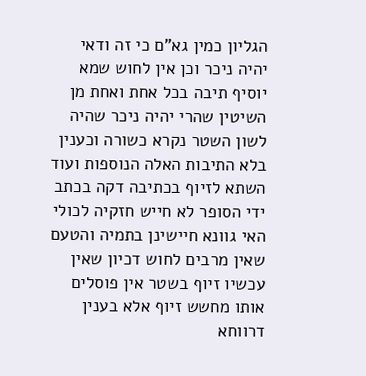הגליון כמין גא"ם כי זה ודאי יהיה ניכר וכן אין לחוש שמא יוסיף תיבה בכל אחת ואחת מן השיטין שהרי יהיה ניכר שהיה לשון השטר נקרא כשורה וכענין בלא התיבות האלה הנוספות ועוד השתא לזיוף בכתיבה דקה בכתב ידי הסופר לא חייש חזקיה לכולי האי גוונא חיישינן בתמיה והטעם שאין מרבים לחוש דכיון שאין עכשיו זיוף בשטר אין פוסלים אותו מחשש זיוף אלא בענין דרווחא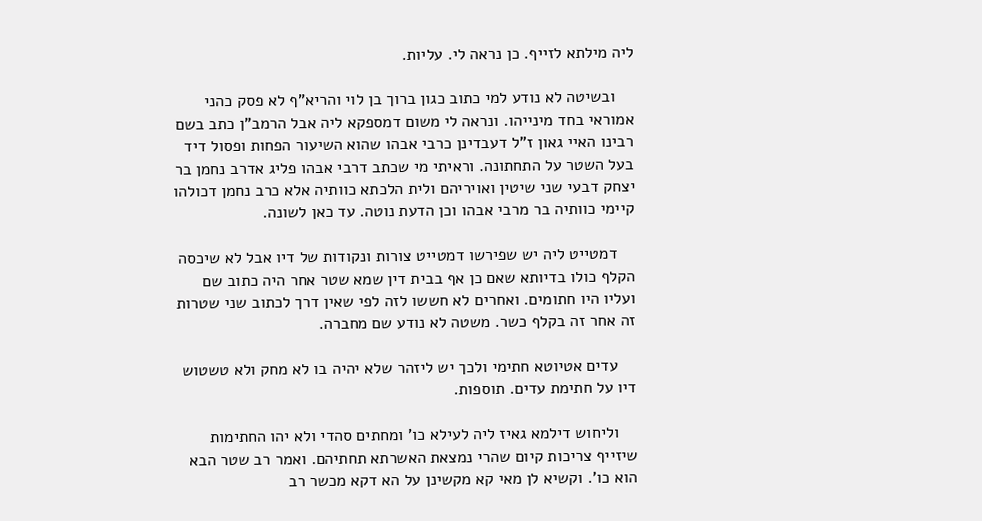ליה מילתא לזייף. כן נראה לי. עליות.

    ובשיטה לא נודע למי כתוב כגון ברוך בן לוי והריא"ף לא פסק כהני אמוראי בחד מינייהו. ונראה לי משום דמספקא ליה אבל הרמב"ן כתב בשם רבינו האיי גאון ז"ל דעבדינן כרבי אבהו שהוא השיעור הפחות ופסול דיד בעל השטר על התחתונה. וראיתי מי שכתב דרבי אבהו פליג אדרב נחמן בר יצחק דבעי שני שיטין ואויריהם ולית הלכתא כוותיה אלא כרב נחמן דכולהו קיימי כוותיה בר מרבי אבהו וכן הדעת נוטה. עד כאן לשונה.

    דמטייט ליה יש שפירשו דמטייט צורות ונקודות של דיו אבל לא שיכסה הקלף כולו בדיותא שאם כן אף בבית דין שמא שטר אחר היה כתוב שם ועליו היו חתומים. ואחרים לא חששו לזה לפי שאין דרך לכתוב שני שטרות זה אחר זה בקלף כשר. משטה לא נודע שם מחברה.

    עדים אטיוטא חתימי ולכך יש ליזהר שלא יהיה בו לא מחק ולא טשטוש דיו על חתימת עדים. תוספות.

    וליחוש דילמא גאיז ליה לעילא כו' ומחתים סהדי ולא יהו החתימות שיזייף צריכות קיום שהרי נמצאת האשרתא תחתיהם. ואמר רב שטר הבא הוא כו'. וקשיא לן מאי קא מקשינן על הא דקא מכשר רב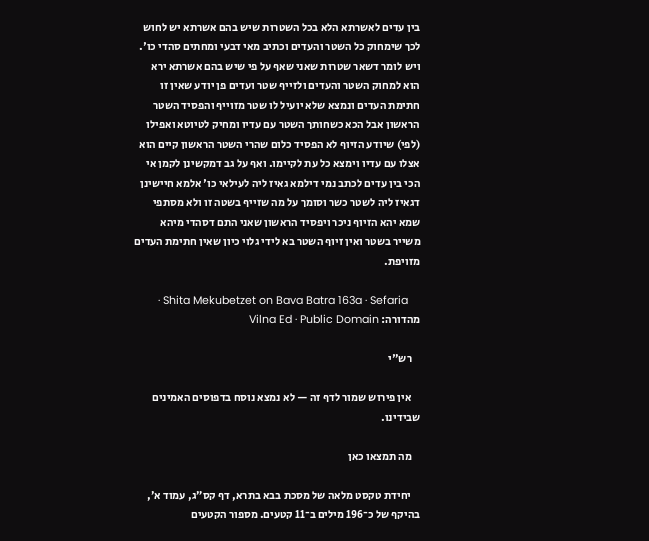בין עדים לאשרתא הלא בכל השטרות שיש בהם אשרתא יש לחוש לכך שימחוק כל השטר והעדים וכתיב מאי דבעי ומחתים סהדי כו'. ויש לומר דשאר שטרות שאני שאף על פי שיש בהם אשרתא ירא הוא למחוק השטר והעדים ולזייף שטר ועדים פן יודע שאין זו חתימת העדים ונמצא שלא יועיל לו שטר מזוייף והפסיד השטר הראשון אבל הכא כשחותך השטר עם עדיו ומחיק לטיוטא ואפילו (לפי) שיודע הזיוף לא הפסיד כלום שהרי השטר הראשון קיים הוא אצלו עם עדיו וימצא כל עת לקיימו. ואף על גב דמקשינן לקמן אי הכי בין עדים לכתב נמי דילמא גאיז ליה לעילאי כו' אלמא חיישינן דגאיז ליה לשטר כשר וסומך על מה שזייף בשטה זו ולא מסתפי שמא יהא הזיוף ניכר ויפסיד הראשון שאני התם דסהדי מיהא משייר בשטר ואין זיוף השטר בא לידי גלוי כיון שאין חתימת העדים מזויפת.

    Shita Mekubetzet on Bava Batra 163a · Sefaria · מהדורה: Vilna Ed · Public Domain

    רש"י

    אין פירוש שמור לדף זה — לא נמצא נוסח בדפוסים האמינים שבידינו.

    מה תמצאו כאן

    יחידת טקסט מלאה של מסכת בבא בתרא, דף קס״ג, עמוד א׳, בהיקף של כ־196 מילים ב־11 קטעים. מספור הקטעים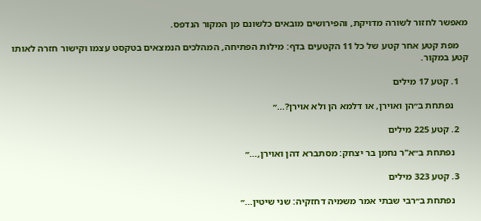מאפשר לחזור לשורה מדויקת, והפירושים מובאים כלשונם מן המקור הנדפס.

    מפת קטע אחר קטע של כל 11 הקטעים בדף: מילות הפתיחה, המהלכים הנמצאים בטקסט עצמו וקישור חזרה לאותו קטע במקור.

    1. קטע 17 מילים

      נפתחת ב״הן ואוירן, או דלמא הן ולא אוירן?…״

    2. קטע 225 מילים

      נפתחת ב״א"ר נחמן בר יצחק: מסתברא דהן ואוירן,…״

    3. קטע 323 מילים

      נפתחת ב״רבי שבתי אמר משמיה דחזקיה: שני שיטין…״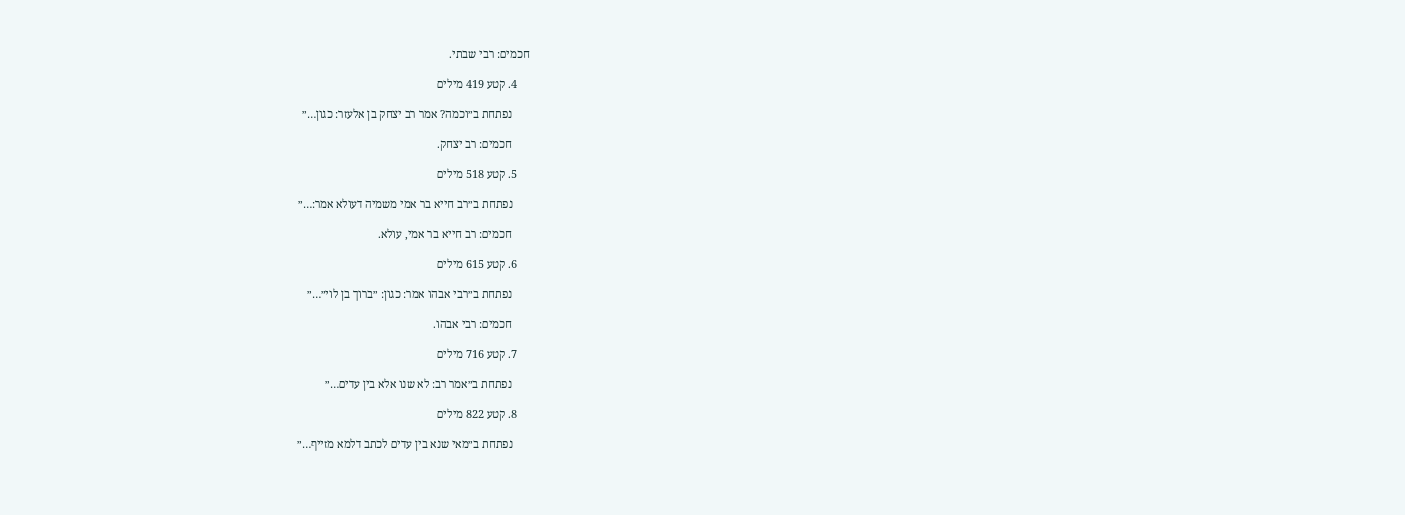חכמים: רבי שבתי.

    4. קטע 419 מילים

      נפתחת ב״וכמה? אמר רב יצחק בן אלעזר: כגון…״

      חכמים: רב יצחק.

    5. קטע 518 מילים

      נפתחת ב״רב חייא בר אמי משמיה דעולא אמר:…״

      חכמים: רב חייא בר אמי, עולא.

    6. קטע 615 מילים

      נפתחת ב״רבי אבהו אמר: כגון: ״ברוך בן לוי״…״

      חכמים: רבי אבהו.

    7. קטע 716 מילים

      נפתחת ב״אמר רב: לא שנו אלא בין עדים…״

    8. קטע 822 מילים

      נפתחת ב״מאי שנא בין עדים לכתב דלמא מזייף…״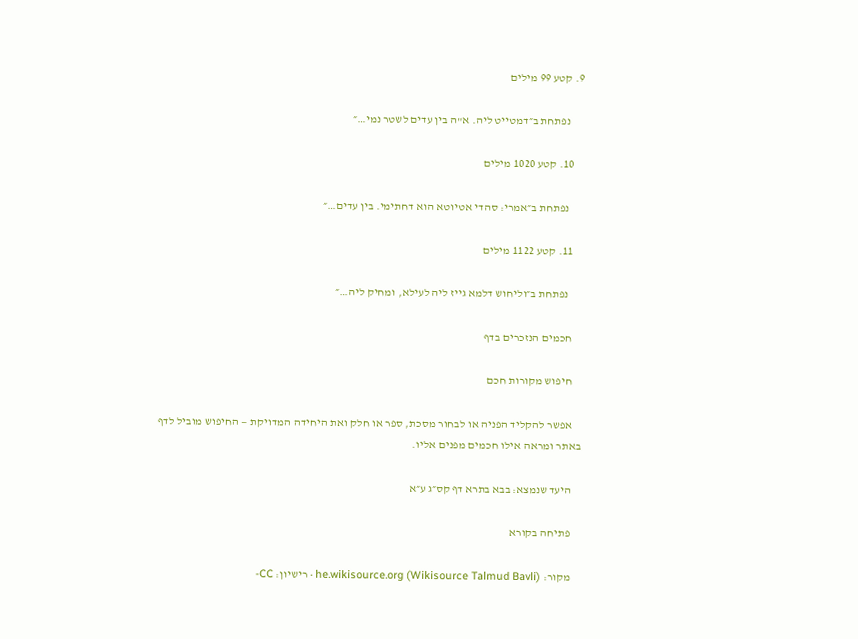9. קטע 99 מילים

      נפתחת ב״דמטייט ליה. א"ה בין עדים לשטר נמי…״

    10. קטע 1020 מילים

      נפתחת ב״אמרי: סהדי אטיוטא הוא דחתימי. בין עדים…״

    11. קטע 1122 מילים

      נפתחת ב״וליחוש דלמא גייז ליה לעילא, ומחיק ליה…״

    חכמים הנזכרים בדף

    חיפוש מקורות חכם

    אפשר להקליד הפניה או לבחור מסכת, ספר או חלק ואת היחידה המדויקת — החיפוש מוביל לדף באתר ומראה אילו חכמים מפנים אליו.

    היעד שנמצא: בבא בתרא דף קס״ג ע״א

    פתיחה בקורא

    מקור: he.wikisource.org (Wikisource Talmud Bavli) · רישיון: CC-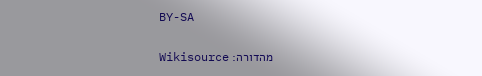BY-SA

    מהדורה: Wikisource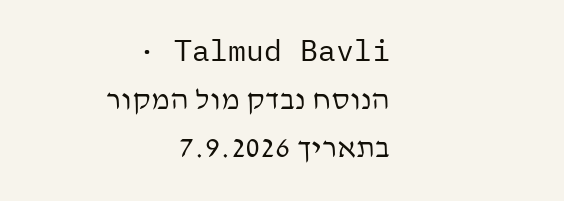Talmud Bavli · הנוסח נבדק מול המקור בתאריך 7.9.2026